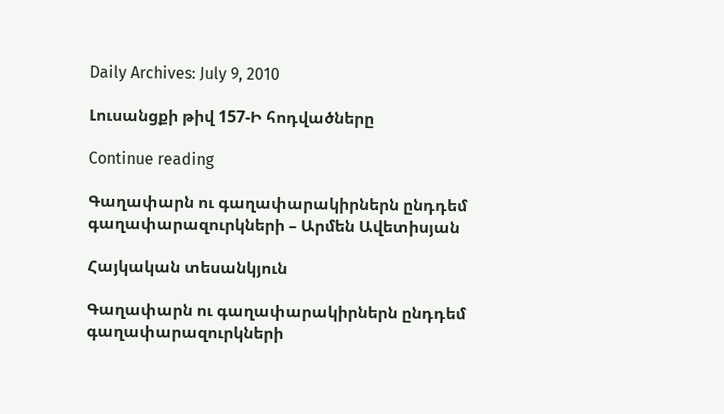Daily Archives: July 9, 2010

Լուսանցքի թիվ 157-Ի հոդվածները

Continue reading

Գաղափարն ու գաղափարակիրներն ընդդեմ գաղափարազուրկների – Արմեն Ավետիսյան

Հայկական տեսանկյուն

Գաղափարն ու գաղափարակիրներն ընդդեմ գաղափարազուրկների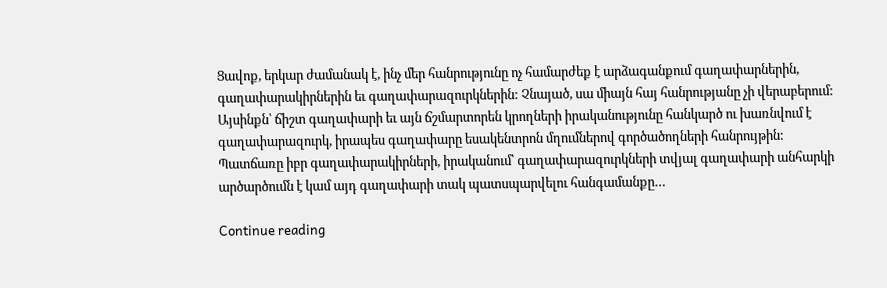Ցավոք, երկար ժամանակ է, ինչ մեր հանրությունը ոչ համարժեք է արձագանքում գաղափարներին, գաղափարակիրներին եւ գաղափարազուրկներին: Չնայած, սա միայն հայ հանրությանը չի վերաբերում: Այսինքն՝ ճիշտ գաղափարի եւ այն ճշմարտորեն կրողների իրականությունը հանկարծ ու խառնվում է գաղափարազուրկ, իրապես գաղափարը եսակենտրոն մղումներով գործածողների հանրույթին: Պատճառը իբր գաղափարակիրների, իրականում՝ գաղափարազուրկների տվյալ գաղափարի անհարկի արծարծումն է կամ այդ գաղափարի տակ պատսպարվելու հանգամանքը…

Continue reading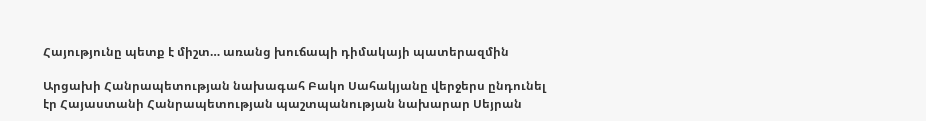Հայությունը պետք է միշտ… առանց խուճապի դիմակայի պատերազմին

Արցախի Հանրապետության նախագահ Բակո Սահակյանը վերջերս ընդունել էր Հայաստանի Հանրապետության պաշտպանության նախարար Սեյրան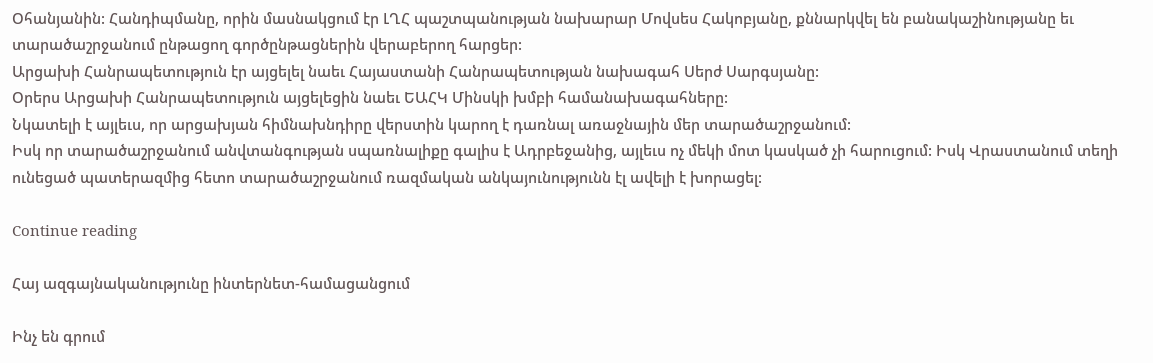Օհանյանին: Հանդիպմանը, որին մասնակցում էր ԼՂՀ պաշտպանության նախարար Մովսես Հակոբյանը, քննարկվել են բանակաշինությանը եւ տարածաշրջանում ընթացող գործընթացներին վերաբերող հարցեր:
Արցախի Հանրապետություն էր այցելել նաեւ Հայաստանի Հանրապետության նախագահ Սերժ Սարգսյանը:
Օրերս Արցախի Հանրապետություն այցելեցին նաեւ ԵԱՀԿ Մինսկի խմբի համանախագահները:
Նկատելի է այլեւս, որ արցախյան հիմնախնդիրը վերստին կարող է դառնալ առաջնային մեր տարածաշրջանում:
Իսկ որ տարածաշրջանում անվտանգության սպառնալիքը գալիս է Ադրբեջանից, այլեւս ոչ մեկի մոտ կասկած չի հարուցում: Իսկ Վրաստանում տեղի ունեցած պատերազմից հետո տարածաշրջանում ռազմական անկայունությունն էլ ավելի է խորացել:

Continue reading

Հայ ազգայնականությունը ինտերնետ-համացանցում

Ինչ են գրում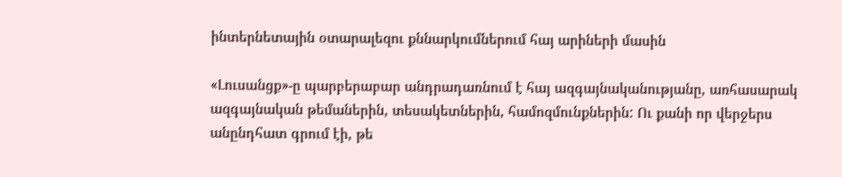ինտերնետային օտարալեզու քննարկումներում հայ արիների մասին

«Լուսանցք»-ը պարբերաբար անդրադառնում է հայ ազգայնականությանը, առհասարակ ազգայնական թեմաներին, տեսակետներին, համոզմունքներին: Ու քանի որ վերջերս անընդհատ գրում էի, թե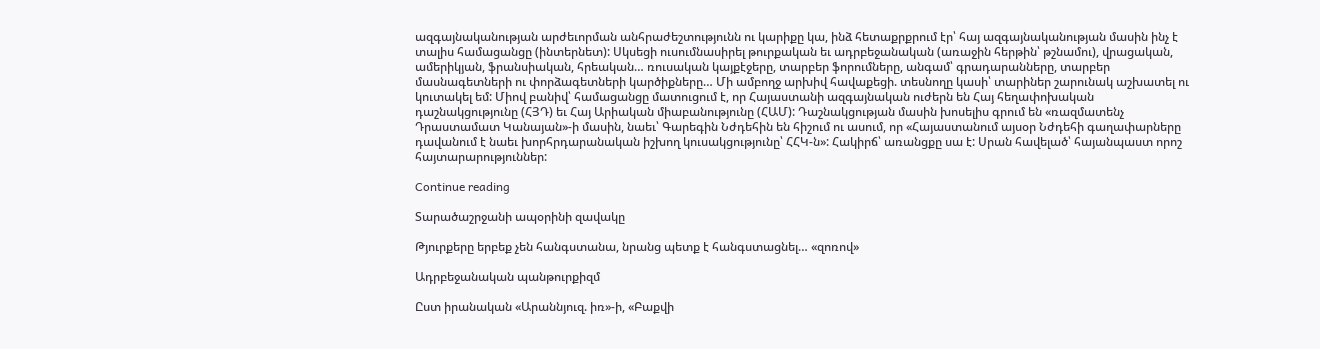ազգայնականության արժեւորման անհրաժեշտությունն ու կարիքը կա, ինձ հետաքրքրում էր՝ հայ ազգայնականության մասին ինչ է տալիս համացանցը (ինտերնետ): Սկսեցի ուսումնասիրել թուրքական եւ ադրբեջանական (առաջին հերթին՝ թշնամու), վրացական, ամերիկյան, ֆրանսիական, հրեական… ռուսական կայքէջերը, տարբեր ֆորումները, անգամ՝ գրադարանները, տարբեր մասնագետների ու փորձագետների կարծիքները… Մի ամբողջ արխիվ հավաքեցի. տեսնողը կասի՝ տարիներ շարունակ աշխատել ու կուտակել եմ: Միով բանիվ՝ համացանցը մատուցում է, որ Հայաստանի ազգայնական ուժերն են Հայ հեղափոխական դաշնակցությունը (ՀՅԴ) եւ Հայ Արիական միաբանությունը (ՀԱՄ): Դաշնակցության մասին խոսելիս գրում են «ռազմատենչ Դրաստամատ Կանայան»-ի մասին, նաեւ՝ Գարեգին Նժդեհին են հիշում ու ասում, որ «Հայաստանում այսօր Նժդեհի գաղափարները դավանում է նաեւ խորհրդարանական իշխող կուսակցությունը՝ ՀՀԿ-ն»: Հակիրճ՝ առանցքը սա է: Սրան հավելած՝ հայանպաստ որոշ հայտարարություններ:

Continue reading

Տարածաշրջանի ապօրինի զավակը

Թյուրքերը երբեք չեն հանգստանա, նրանց պետք է հանգստացնել… «զոռով»

Ադրբեջանական պանթուրքիզմ

Ըստ իրանական «Արաննյուզ. իռ»-ի, «Բաքվի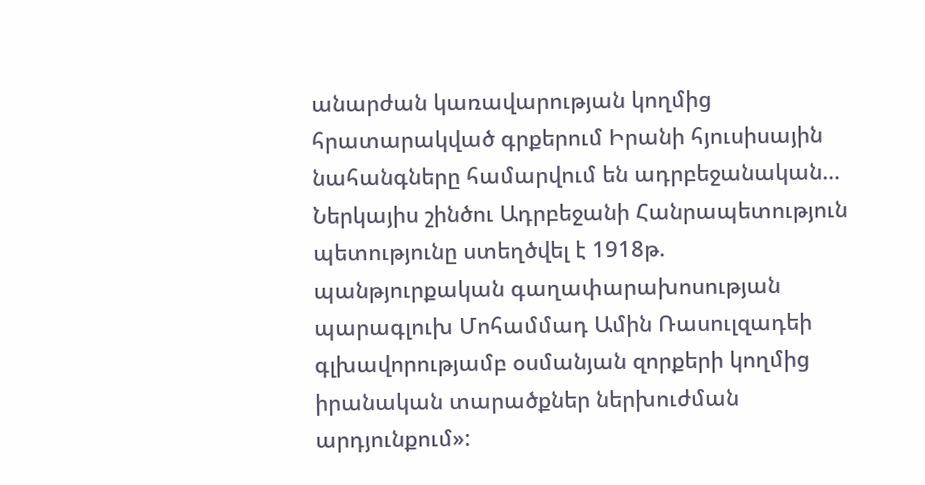անարժան կառավարության կողմից հրատարակված գրքերում Իրանի հյուսիսային նահանգները համարվում են ադրբեջանական… Ներկայիս շինծու Ադրբեջանի Հանրապետություն պետությունը ստեղծվել է 1918թ. պանթյուրքական գաղափարախոսության պարագլուխ Մոհամմադ Ամին Ռասուլզադեի գլխավորությամբ օսմանյան զորքերի կողմից իրանական տարածքներ ներխուժման արդյունքում»: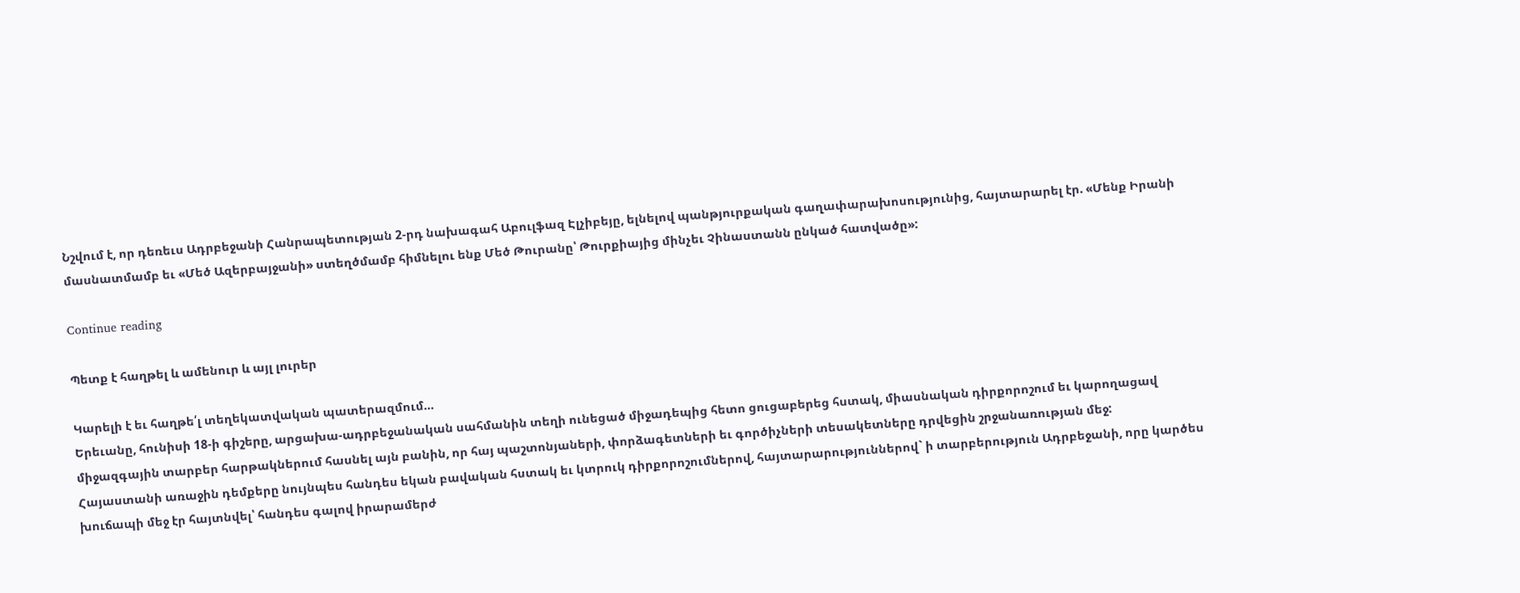Նշվում է, որ դեռեւս Ադրբեջանի Հանրապետության 2-րդ նախագահ Աբուլֆազ Էլչիբեյը, ելնելով պանթյուրքական գաղափարախոսությունից, հայտարարել էր. «Մենք Իրանի մասնատմամբ եւ «Մեծ Ազերբայջանի» ստեղծմամբ հիմնելու ենք Մեծ Թուրանը՝ Թուրքիայից մինչեւ Չինաստանն ընկած հատվածը»:

Continue reading

Պետք է հաղթել և ամենուր և այլ լուրեր

Կարելի է եւ հաղթե՛լ տեղեկատվական պատերազմում…
Երեւանը, հունիսի 18-ի գիշերը, արցախա-ադրբեջանական սահմանին տեղի ունեցած միջադեպից հետո ցուցաբերեց հստակ, միասնական դիրքորոշում եւ կարողացավ միջազգային տարբեր հարթակներում հասնել այն բանին, որ հայ պաշտոնյաների, փորձագետների եւ գործիչների տեսակետները դրվեցին շրջանառության մեջ:
Հայաստանի առաջին դեմքերը նույնպես հանդես եկան բավական հստակ եւ կտրուկ դիրքորոշումներով, հայտարարություններով` ի տարբերություն Ադրբեջանի, որը կարծես խուճապի մեջ էր հայտնվել՝ հանդես գալով իրարամերժ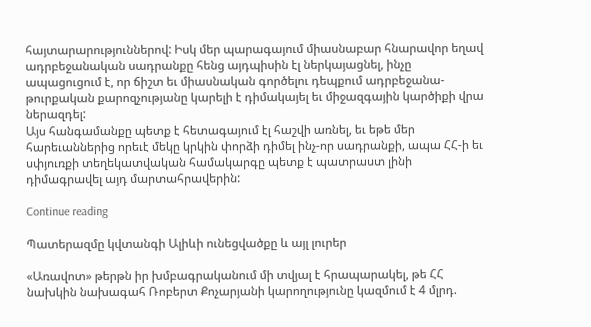հայտարարություններով: Իսկ մեր պարագայում միասնաբար հնարավոր եղավ ադրբեջանական սադրանքը հենց այդպիսին էլ ներկայացնել, ինչը ապացուցում է, որ ճիշտ եւ միասնական գործելու դեպքում ադրբեջանա-թուրքական քարոզչությանը կարելի է դիմակայել եւ միջազգային կարծիքի վրա ներազդել:
Այս հանգամանքը պետք է հետագայում էլ հաշվի առնել, եւ եթե մեր հարեւաններից որեւէ մեկը կրկին փորձի դիմել ինչ-որ սադրանքի, ապա ՀՀ-ի եւ սփյուռքի տեղեկատվական համակարգը պետք է պատրաստ լինի դիմագրավել այդ մարտահրավերին:

Continue reading

Պատերազմը կվտանգի Ալիևի ունեցվածքը և այլ լուրեր

«Առավոտ» թերթն իր խմբագրականում մի տվյալ է հրապարակել, թե ՀՀ նախկին նախագահ Ռոբերտ Քոչարյանի կարողությունը կազմում է 4 մլրդ.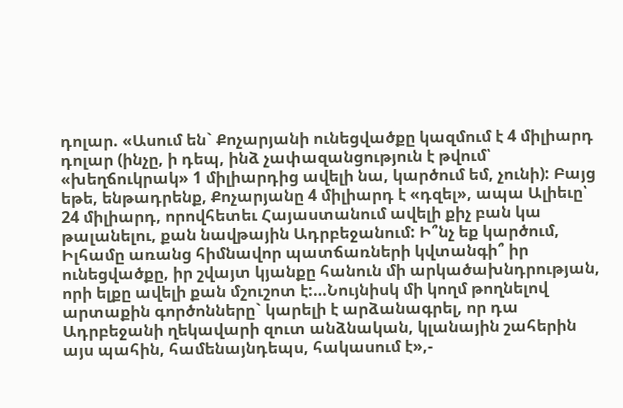դոլար. «Ասում են` Քոչարյանի ունեցվածքը կազմում է 4 միլիարդ դոլար (ինչը, ի դեպ, ինձ չափազանցություն է թվում՝ «խեղճուկրակ» 1 միլիարդից ավելի նա, կարծում եմ, չունի): Բայց եթե, ենթադրենք, Քոչարյանը 4 միլիարդ է «դզել», ապա Ալիեւը՝ 24 միլիարդ, որովհետեւ Հայաստանում ավելի քիչ բան կա թալանելու, քան նավթային Ադրբեջանում: Ի՞նչ եք կարծում, Իլհամը առանց հիմնավոր պատճառների կվտանգի՞ իր ունեցվածքը, իր շվայտ կյանքը հանուն մի արկածախնդրության, որի ելքը ավելի քան մշուշոտ է:…Նույնիսկ մի կողմ թողնելով արտաքին գործոնները` կարելի է արձանագրել, որ դա Ադրբեջանի ղեկավարի զուտ անձնական, կլանային շահերին այս պահին, համենայնդեպս, հակասում է»,-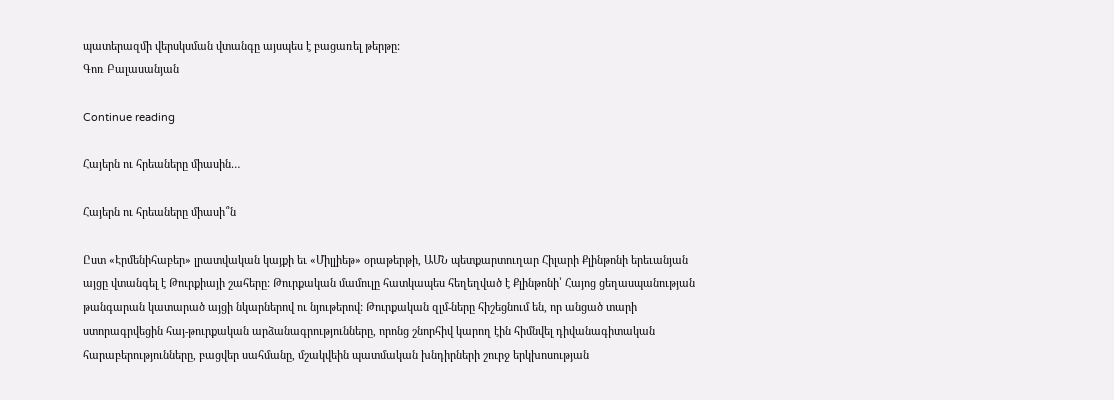պատերազմի վերսկսման վտանգը այսպես է բացառել թերթը:
Գոռ Բալասանյան

Continue reading

Հայերն ու հրեաները միասին…

Հայերն ու հրեաները միասի՞ն

Ըստ «Էրմենիհաբեր» լրատվական կայքի եւ «Միլլիեթ» օրաթերթի, ԱՄՆ պետքարտուղար Հիլարի Քլինթոնի երեւանյան այցը վտանգել է Թուրքիայի շահերը: Թուրքական մամուլը հատկապես հեղեղված է Քլինթոնի՝ Հայոց ցեղասպանության թանգարան կատարած այցի նկարներով ու նյութերով: Թուրքական զլմ-ները հիշեցնում են, որ անցած տարի ստորագրվեցին հայ-թուրքական արձանագրությունները, որոնց շնորհիվ կարող էին հիմնվել դիվանագիտական հարաբերությունները, բացվեր սահմանը, մշակվեին պատմական խնդիրների շուրջ երկխոսության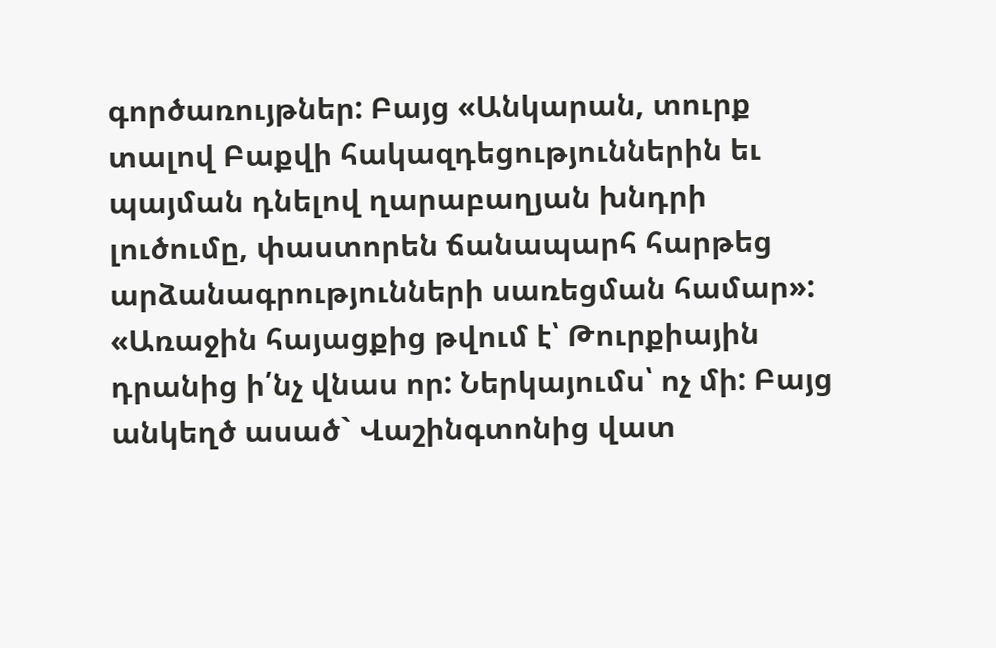գործառույթներ: Բայց «Անկարան, տուրք տալով Բաքվի հակազդեցություններին եւ պայման դնելով ղարաբաղյան խնդրի լուծումը, փաստորեն ճանապարհ հարթեց արձանագրությունների սառեցման համար»:
«Առաջին հայացքից թվում է՝ Թուրքիային դրանից ի՛նչ վնաս որ: Ներկայումս՝ ոչ մի: Բայց անկեղծ ասած` Վաշինգտոնից վատ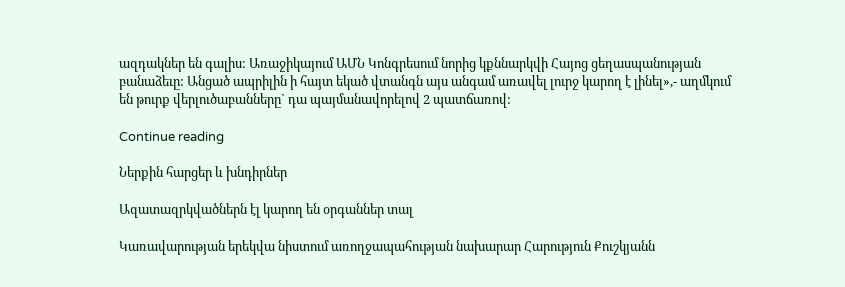ազդակներ են գալիս: Առաջիկայում ԱՄՆ Կոնգրեսում նորից կքննարկվի Հայոց ցեղասպանության բանաձեւը: Անցած ապրիլին ի հայտ եկած վտանգն այս անգամ առավել լուրջ կարող է լինել»,- աղմկում են թուրք վերլուծաբանները` դա պայմանավորելով 2 պատճառով:

Continue reading

Ներքին հարցեր և խնդիրներ

Ազատազրկվածներն էլ կարող են օրգաններ տալ

Կառավարության երեկվա նիստում առողջապահության նախարար Հարություն Քուշկյանն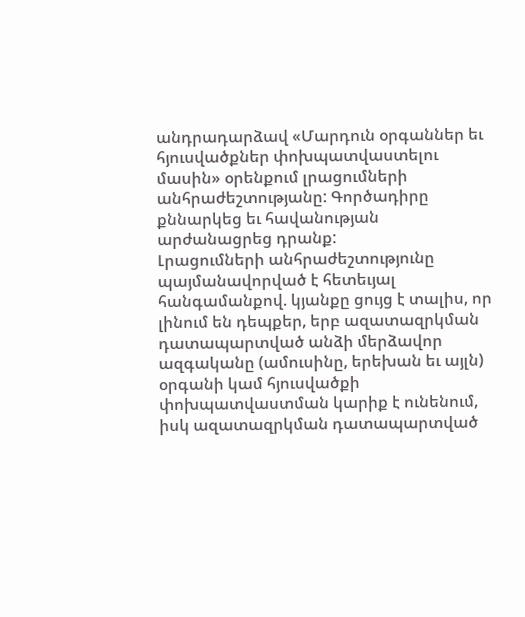անդրադարձավ «Մարդուն օրգաններ եւ հյուսվածքներ փոխպատվաստելու մասին» օրենքում լրացումների անհրաժեշտությանը: Գործադիրը քննարկեց եւ հավանության արժանացրեց դրանք:
Լրացումների անհրաժեշտությունը պայմանավորված է հետեւյալ հանգամանքով. կյանքը ցույց է տալիս, որ լինում են դեպքեր, երբ ազատազրկման դատապարտված անձի մերձավոր ազգականը (ամուսինը, երեխան եւ այլն) օրգանի կամ հյուսվածքի փոխպատվաստման կարիք է ունենում, իսկ ազատազրկման դատապարտված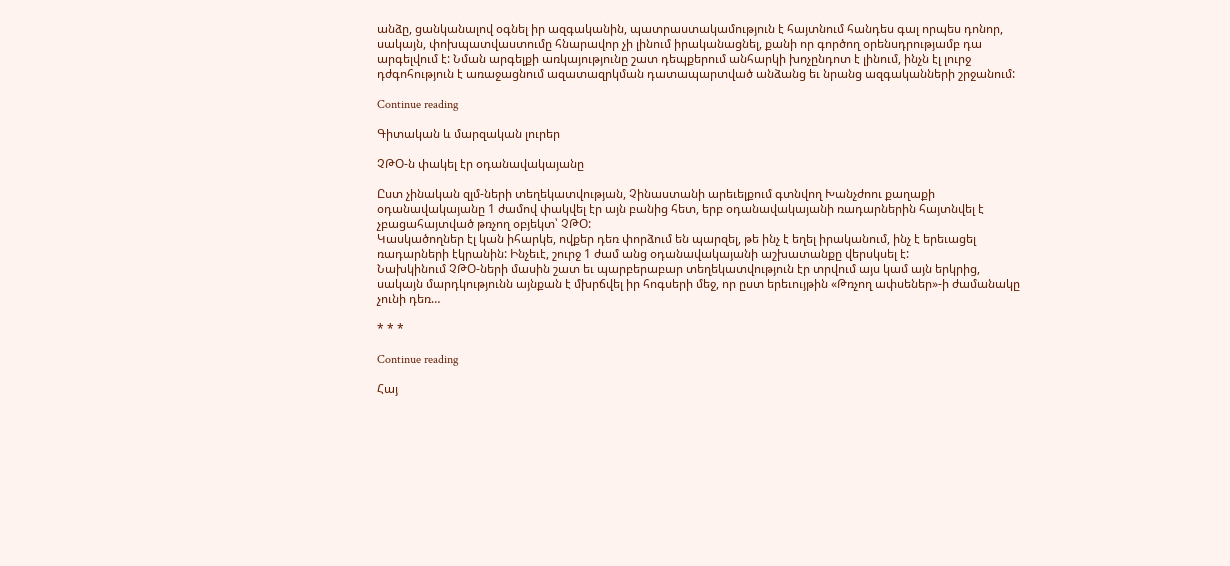անձը, ցանկանալով օգնել իր ազգականին, պատրաստակամություն է հայտնում հանդես գալ որպես դոնոր, սակայն, փոխպատվաստումը հնարավոր չի լինում իրականացնել, քանի որ գործող օրենսդրությամբ դա արգելվում է: Նման արգելքի առկայությունը շատ դեպքերում անհարկի խոչընդոտ է լինում, ինչն էլ լուրջ դժգոհություն է առաջացնում ազատազրկման դատապարտված անձանց եւ նրանց ազգականների շրջանում:

Continue reading

Գիտական և մարզական լուրեր

ՉԹՕ-ն փակել էր օդանավակայանը

Ըստ չինական զլմ-ների տեղեկատվության, Չինաստանի արեւելքում գտնվող Խանչժոու քաղաքի օդանավակայանը 1 ժամով փակվել էր այն բանից հետ, երբ օդանավակայանի ռադարներին հայտնվել է չբացահայտված թռչող օբյեկտ՝ ՉԹՕ:
Կասկածողներ էլ կան իհարկե, ովքեր դեռ փորձում են պարզել, թե ինչ է եղել իրականում, ինչ է երեւացել ռադարների էկրանին: Ինչեւէ, շուրջ 1 ժամ անց օդանավակայանի աշխատանքը վերսկսել է:
Նախկինում ՉԹՕ-ների մասին շատ եւ պարբերաբար տեղեկատվություն էր տրվում այս կամ այն երկրից, սակայն մարդկությունն այնքան է մխրճվել իր հոգսերի մեջ, որ ըստ երեւույթին «Թռչող ափսեներ»-ի ժամանակը չունի դեռ…

* * *

Continue reading

Հայ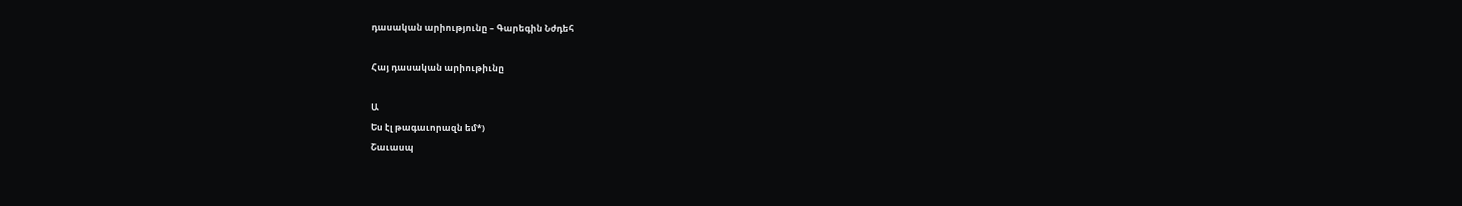դասական արիությունը – Գարեգին Նժդեհ

Հայ դասական արիութիւնը

Ա
Ես էլ թագաւորազն եմ*)
Շաւասպ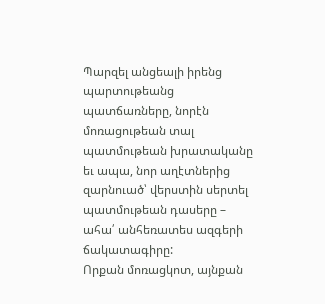Պարզել անցեալի իրենց պարտութեանց պատճառները, նորէն մոռացութեան տալ պատմութեան խրատականը եւ ապա, նոր աղէտներից զարնուած՝ վերստին սերտել պատմութեան դասերը – ահա՛ անհեռատես ազգերի ճակատագիրը:
Որքան մոռացկոտ, այնքան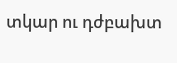տկար ու դժբախտ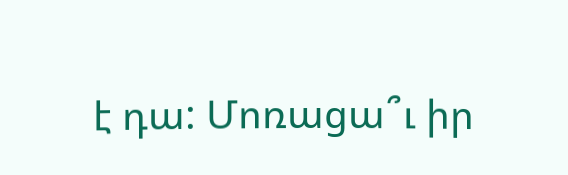է դա: Մոռացա՞ւ իր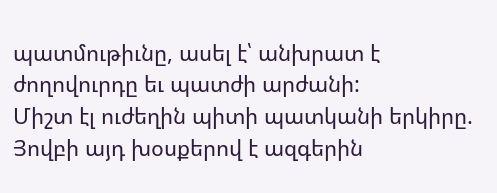պատմութիւնը, ասել է՝ անխրատ է ժողովուրդը եւ պատժի արժանի:
Միշտ էլ ուժեղին պիտի պատկանի երկիրը. Յովբի այդ խօսքերով է ազգերին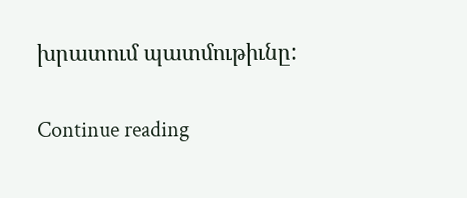խրատում պատմութիւնը:

Continue reading